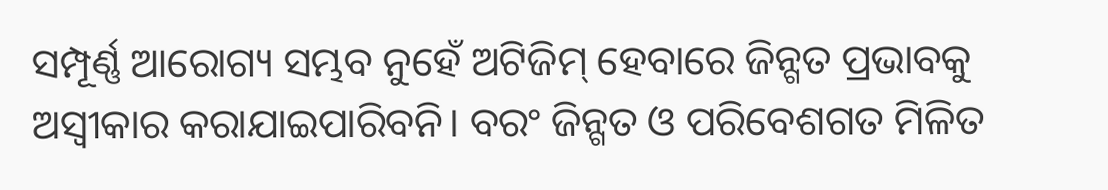ସମ୍ପୂର୍ଣ୍ଣ ଆରୋଗ୍ୟ ସମ୍ଭବ ନୁହେଁ ଅଟିଜିମ୍ ହେବାରେ ଜିନ୍ଗତ ପ୍ରଭାବକୁ ଅସ୍ବୀକାର କରାଯାଇପାରିବନି। ବରଂ ଜିନ୍ଗତ ଓ ପରିବେଶଗତ ମିଳିତ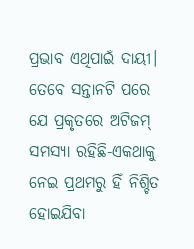ପ୍ରଭାବ ଏଥିପାଇଁ ଦାୟୀ। ତେବେ ସନ୍ତାନଟି ପରେ ଯେ ପ୍ରକୃତରେ ଅଟିଜମ୍ ସମସ୍ୟା ରହିଛି-ଏକଥାକୁ ନେଇ ପ୍ରଥମରୁ ହିଁ ନିଶ୍ଚିତ ହୋଇଯିବା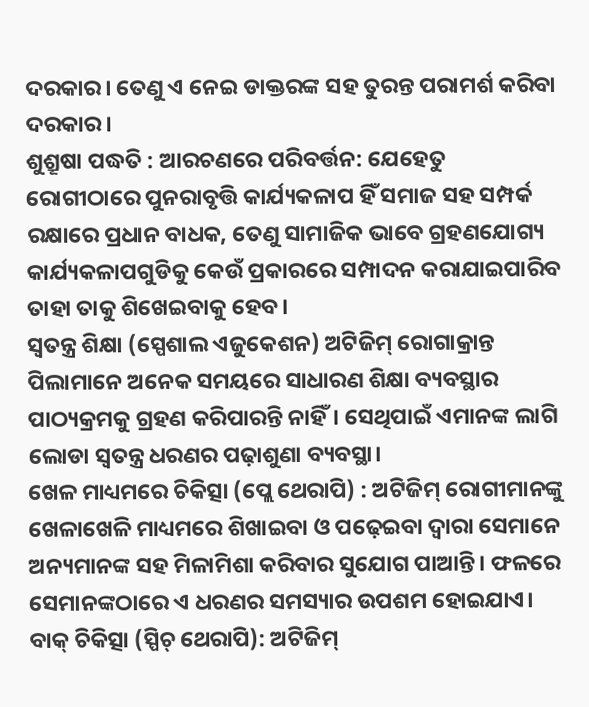ଦରକାର। ତେଣୁ ଏ ନେଇ ଡାକ୍ତରଙ୍କ ସହ ତୁରନ୍ତ ପରାମର୍ଶ କରିବା ଦରକାର।
ଶୁଶ୍ରୂଷା ପଦ୍ଧତି : ଆରଚଣରେ ପରିବର୍ତ୍ତନ: ଯେହେତୁ ରୋଗୀଠାରେ ପୁନରାବୃତ୍ତି କାର୍ଯ୍ୟକଳାପ ହିଁ ସମାଜ ସହ ସମ୍ପର୍କ ରକ୍ଷାରେ ପ୍ରଧାନ ବାଧକ, ତେଣୁ ସାମାଜିକ ଭାବେ ଗ୍ରହଣଯୋଗ୍ୟ କାର୍ଯ୍ୟକଳାପଗୁଡିକୁ କେଉଁ ପ୍ରକାରରେ ସମ୍ପାଦନ କରାଯାଇପାରିବ ତାହା ତାକୁ ଶିଖେଇବାକୁ ହେବ।
ସ୍ବତନ୍ତ୍ର ଶିକ୍ଷା (ସ୍ପେଶାଲ ଏଜୁକେଶନ) ଅଟିଜିମ୍ ରୋଗାକ୍ରାନ୍ତ ପିଲାମାନେ ଅନେକ ସମୟରେ ସାଧାରଣ ଶିକ୍ଷା ବ୍ୟବସ୍ଥାର ପାଠ୍ୟକ୍ରମକୁ ଗ୍ରହଣ କରିପାରନ୍ତି ନାହିଁ। ସେଥିପାଇଁ ଏମାନଙ୍କ ଲାଗି ଲୋଡା ସ୍ବତନ୍ତ୍ର ଧରଣର ପଢ଼ାଶୁଣା ବ୍ୟବସ୍ଥା।
ଖେଳ ମାଧ୍ୟମରେ ଚିକିତ୍ସା (ପ୍ଲେ ଥେରାପି) : ଅଟିଜିମ୍ ରୋଗୀମାନଙ୍କୁ ଖେଳାଖେଳି ମାଧ୍ୟମରେ ଶିଖାଇବା ଓ ପଢ଼େଇବା ଦ୍ୱାରା ସେମାନେ ଅନ୍ୟମାନଙ୍କ ସହ ମିଳାମିଶା କରିବାର ସୁଯୋଗ ପାଆନ୍ତି। ଫଳରେ ସେମାନଙ୍କଠାରେ ଏ ଧରଣର ସମସ୍ୟାର ଉପଶମ ହୋଇଯାଏ।
ବାକ୍ ଚିକିତ୍ସା (ସ୍ପିଚ୍ ଥେରାପି): ଅଟିଜିମ୍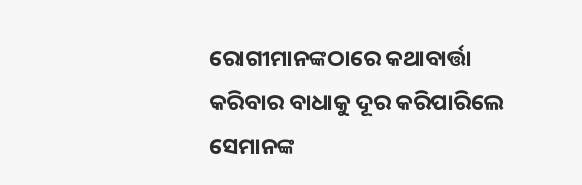ରୋଗୀମାନଙ୍କଠାରେ କଥାବାର୍ତ୍ତା କରିବାର ବାଧାକୁ ଦୂର କରିପାରିଲେ ସେମାନଙ୍କ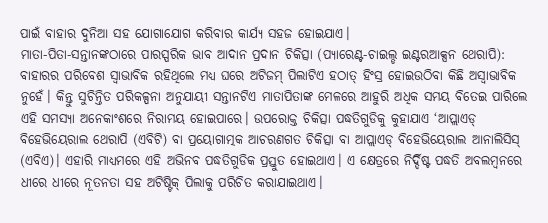ପାଇଁ ବାହାର ଦୁନିଆ ସହ ଯୋଗାଯୋଗ କରିବାର କାର୍ଯ୍ୟ ସହଜ ହୋଇଯାଏ।
ମାତା-ପିତା-ସନ୍ତାନଙ୍କଠାରେ ପାରସ୍ପରିକ ଭାବ ଆଦାନ ପ୍ରଦାନ ଚିକିତ୍ସା (ପ୍ୟାରେଣ୍ଟ-ଚାଇଲ୍ଡ ଇଣ୍ଟରଆକ୍ସନ ଥେରାପି): ବାହାରର ପରିବେଶ ସ୍ବାଭାବିକ ରହିଥିଲେ ମଧ୍ୟ ଘରେ ଅଟିଜମ୍ ପିଲାଟିଏ ହଠାତ୍ ହିଂସ୍ର ହୋଇଉଠିବା କିଛି ଅସ୍ବାଭାବିକ ନୁହେଁ। କିନ୍ତୁ ସୁଚିନ୍ତିତ ପରିକଳ୍ପନା ଅନୁଯାୟୀ ସନ୍ତାନଟିଏ ମାତାପିତାଙ୍କ ମେଳରେ ଆହୁରି ଅଧିକ ସମୟ ବିତେଇ ପାରିଲେ ଏହି ସମସ୍ୟା ଅନେକାଂଶରେ ନିରାମୟ ହୋଇପାରେ। ଉପରୋକ୍ତ ଚିକିତ୍ସା ପଦ୍ଧତିଗୁଡିକୁ କୁହାଯାଏ ‘ଆପ୍ଲାଏଡ୍ ବିହେଭିୟେରାଲ ଥେରାପି (ଏବିଟି) ବା ପ୍ରୟୋଗାତ୍ମକ ଆଚରଣଗତ ଚିକିତ୍ସା ବା ଆପ୍ଲାଏଡ୍ ବିହେଭିୟେରାଲ ଆନାଲିସିସ୍ (ଏବିଏ)। ଏହାରି ମାଧ୍ୟମରେ ଏହି ଅଭିନବ ପଦ୍ଧତିଗୁଡିକ ପ୍ରସ୍ତୁତ ହୋଇଥାଏ। ଏ କ୍ଷେତ୍ରରେ ନିର୍ଦ୍ଦିଷ୍ଟ ପଦ୍ଧତି ଅବଲମ୍ବନରେ ଧୀରେ ଧୀରେ ନୂତନତା ସହ ଅଟିଷ୍ଟିକ୍ ପିଲାକୁ ପରିଚିତ କରାଯାଇଥାଏ।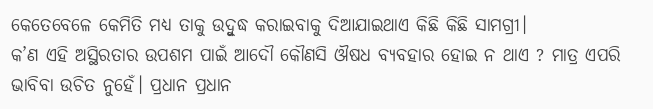କେତେବେଳେ କେମିତି ମଧ୍ୟ ତାକୁ ଉଦ୍ବୁଦ୍ଧ କରାଇବାକୁ ଦିଆଯାଇଥାଏ କିଛି କିଛି ସାମଗ୍ରୀ।
କ’ଣ ଏହି ଅସ୍ଥିରତାର ଉପଶମ ପାଇଁ ଆଦୌ କୌଣସି ଔଷଧ ବ୍ୟବହାର ହୋଇ ନ ଥାଏ ? ମାତ୍ର ଏପରି ଭାବିବା ଉଚିତ ନୁହେଁ। ପ୍ରଧାନ ପ୍ରଧାନ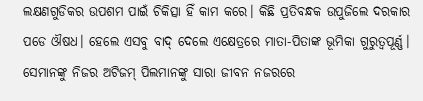ଲକ୍ଷଣଗୁଡିକର ଉପଶମ ପାଇଁ ଚିକିତ୍ସା ହିଁ କାମ କରେ। କିଛି ପ୍ରତିବନ୍ଧକ ଉପୁଜିଲେ ଦରକାର ପଡେ ଔଷଧ। ହେଲେ ଏସବୁ ବାଦ୍ ଦେଲେ ଏକ୍ଷେତ୍ରରେ ମାତା-ପିତାଙ୍କ ଭୂମିକା ଗୁରୁତ୍ୱପୂର୍ଣ୍ଣ। ସେମାନଙ୍କୁ ନିଜର ଅଟିଜମ୍ ପିଲମାନଙ୍କୁ ସାରା ଜୀବନ ନଜରରେ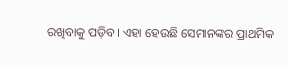ରଖିବାକୁ ପଡ଼ିବ। ଏହା ହେଉଛି ସେମାନଙ୍କର ପ୍ରାଥମିକ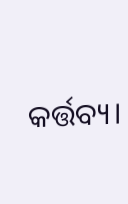କର୍ତ୍ତବ୍ୟ।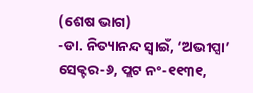(ଶେଷ ଭାଗ)
-ଡା. ନିତ୍ୟାନନ୍ଦ ସ୍ବାଇଁ, ‘ଅଭୀପ୍ସା’ ସେକ୍ଟର-୬, ପ୍ଲଟ ନଂ-୧୧୩୧,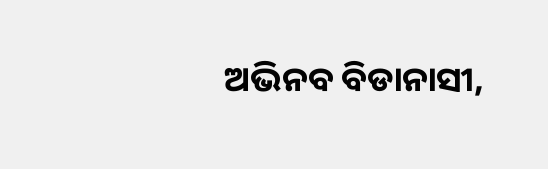ଅଭିନବ ବିଡାନାସୀ,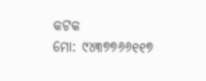କଟକ
ମୋ: ୯୪୩୭୭୬୬୧୧୭